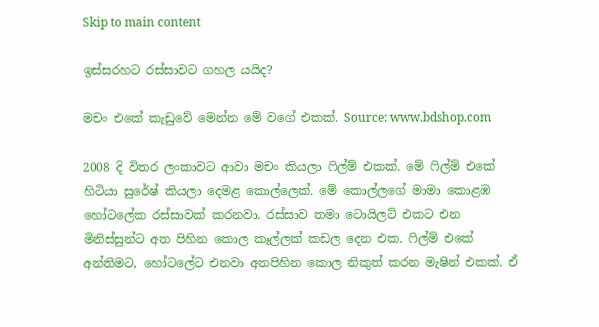Skip to main content

ඉස්සරහට රස්සාවට ගහල යයිද?

මචං එකේ කැඩුවේ මෙන්න මේ වගේ එකක්. Source: www.bdshop.com

2008 දි විතර ලංකාවට ආවා මචං කියලා ෆිල්ම් එකක්. මේ ෆිල්ම් එකේ හිටියා සුරේෂ් කියලා දෙමළ කොල්ලෙක්. මේ කොල්ලගේ මාමා කොළඹ හෝටලේක රස්සාවක් කරනවා. රස්සාව තමා ටොයිලට් එකට එන මිනිස්සුන්ට අත පිහින කොල කෑල්ලක් කඩල දෙන එක. ෆිල්ම් එකේ අන්තිමට, හෝටලේට එනවා අතපිහින කොල නිකුත් කරන මැෂින් එකක්. ඒ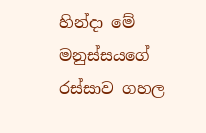හින්දා මේ මනුස්සයගේ රස්සාව ගහල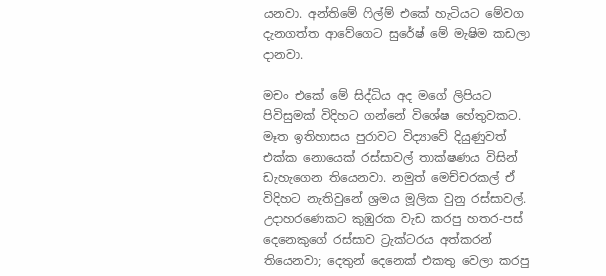යනවා. අන්තිමේ ෆිල්ම් එකේ හැටියට මේවග දැනගත්ත ආවේගෙට සුරේෂ් මේ මැෂිම කඩලා දානවා.

මචං එකේ මේ සිද්ධිය අද මගේ ලිපියට පිවිසුමක් විදිහට ගන්නේ විශේෂ හේතුවකට. මෑත ඉතිහාසය පුරාවට විද්‍යාවේ දියුණුවත් එක්ක නොයෙක් රස්සාවල් තාක්ෂණය විසින් ඩැහැගෙන තියෙනවා. නමුත් මෙච්චරකල් ඒ විදිහට නැතිවුනේ ශ්‍රමය මූලික වුනු රස්සාවල්. උදාහරණෙකට කුඹුරක වැඩ කරපු හතර-පස් දෙනෙකුගේ රස්සාව ට්‍රැක්ටරය අත්කරන් තියෙනවා; දෙතුන් දෙනෙක් එකතු වෙලා කරපු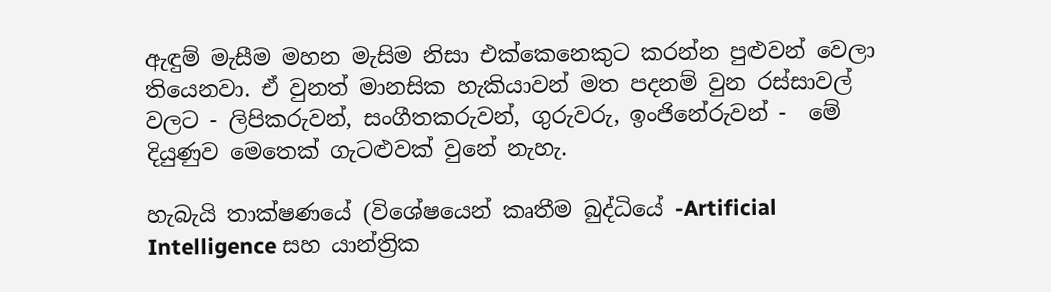ඇඳුම් මැසීම මහන මැසිම නිසා එක්කෙනෙකුට කරන්න පුළුවන් වෙලා තියෙනවා. ඒ වුනත් මානසික හැකියාවන් මත පදනම් වුන රස්සාවල් වලට - ලිපිකරුවන්, සංගීතකරුවන්, ගුරුවරු, ඉංජිනේරුවන් -  මේ දියුණුව මෙතෙක් ගැටළුවක් වුනේ නැහැ.

හැබැයි තාක්ෂණයේ (විශේෂයෙන් කෘතීම බුද්ධියේ -Artificial Intelligence සහ යාන්ත්‍රික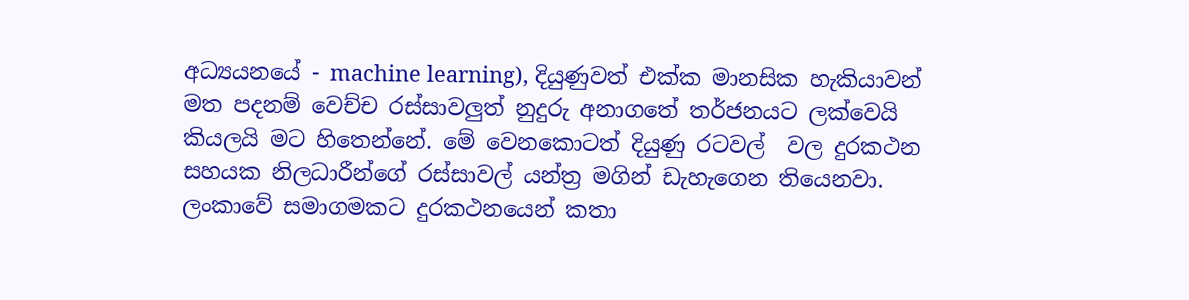අධ්‍යයනයේ - machine learning), දියුණුවත් එක්ක මානසික හැකියාවන් මත පදනම් වෙච්ච රස්සාවලුත් නුදුරු අනාගතේ තර්ජනයට ලක්වෙයි කියලයි මට හිතෙන්නේ. මේ වෙනකොටත් දියුණු රටවල්  වල දුරකථන සහයක නිලධාරීන්ගේ රස්සාවල් යන්ත්‍ර මගින් ඩැහැගෙන තියෙනවා. ලංකාවේ සමාගමකට දුරකථනයෙන් කතා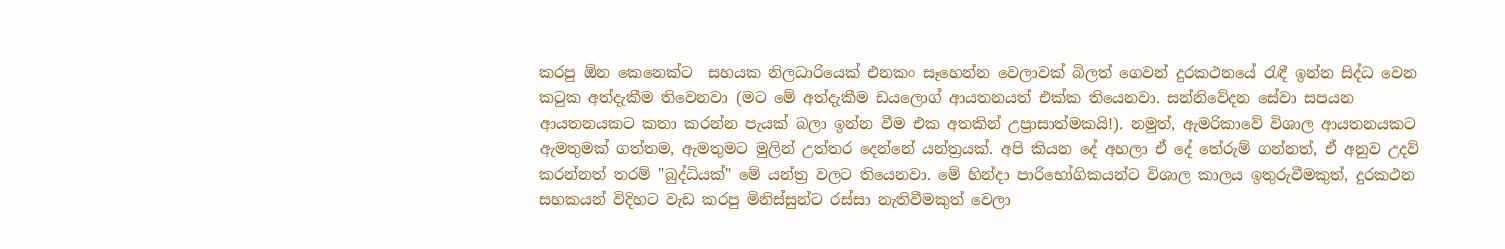කරපු ඕන කෙනෙක්ට  සහයක නිලධාරියෙක් එනකං සෑහෙන්න වෙලාවක් බිලත් ගෙවන් දුරකථනයේ රැඳී ඉන්න සිද්ධ වෙන කටුක අත්දැකීම තිවෙනවා (මට මේ අත්දැකීම ඩයලොග් ආයතනයත් එක්ක තියෙනවා. සන්නිවේදන සේවා සපයන ආයතනයකට කතා කරන්න පැයක් බලා ඉන්න වීම එක අතකින් උප්‍රාසාත්මකයි!). නමුත්, ඇමරිකාවේ විශාල ආයතනයකට ඇමතුමක් ගත්තම, ඇමතුමට මුලින් උත්තර දෙන්නේ යන්ත්‍රයක්. අපි කියන දේ අහලා ඒ දේ තේරුම් ගන්නත්, ඒ අනුව උදව් කරන්නත් තරම් "බුද්ධියක්" මේ යන්ත්‍ර වලට තියෙනවා. මේ හින්දා පාරිභෝගිකයන්ට විශාල කාලය ඉතුරුවීමකුත්, දුරකථන සහකයන් විදිහට වැඩ කරපු මිනිස්සුන්ට රස්සා නැතිවීමකුත් වෙලා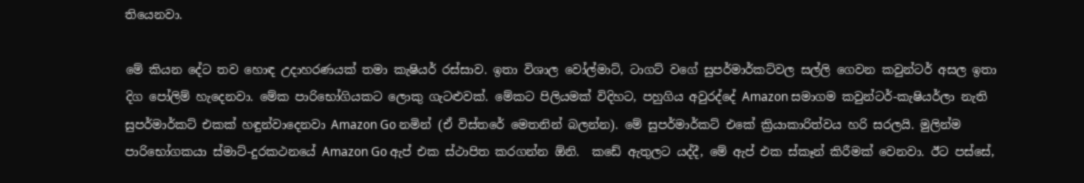තියෙනවා.

මේ කියන දේට තව හොඳ උදාහරණයක් තමා කැෂියර් රස්සාව. ඉතා විශාල වෝල්මාට්, ටාගට් වගේ සුපර්මාර්කට්වල සල්ලි ගෙවන කවුන්ටර් අසල ඉතා දිග පෝලිම් හැදෙනවා. මේක පාරිභෝගියකට ලොකු ගැටළුවක්. මේකට පිලියමක් විදිහට, පහුගිය අවුරද්දේ Amazon සමාගම කවුන්ටර්-කැෂියර්ලා නැති සුපර්මාර්කට් එකක් හඳුන්වාදෙනවා Amazon Go නමින් (ඒ විස්තරේ මෙතනින් බලන්න). මේ සුපර්මාර්කට් එකේ ක්‍රියාකාරිත්වය හරි සරලයි. මුලින්ම පාරිභෝගකයා ස්මාට්-දුරකථනයේ Amazon Go ඇප් එක ස්ථාපිත කරගන්න ඕනි.  කඩේ ඇතුලට යද්දී, මේ ඇප් එක ස්කෑන් කිරීමක් වෙනවා. ඊට පස්සේ,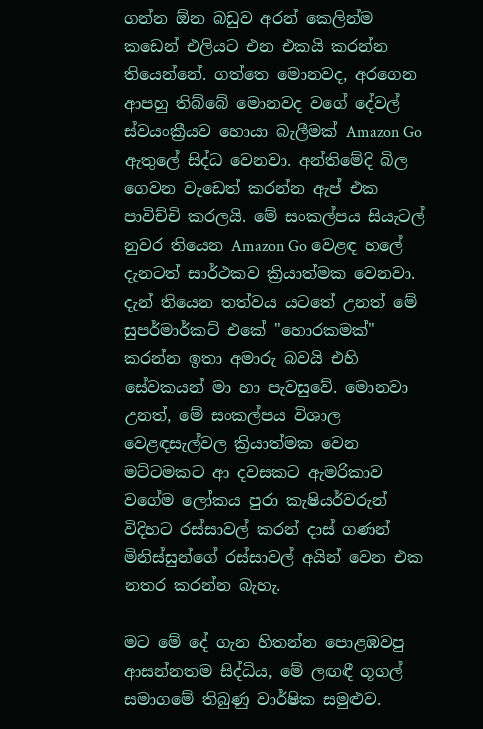ගන්න ඕන බඩුව අරන් කෙලින්ම කඩෙන් එලියට එන එකයි කරන්න තියෙන්නේ. ගත්තෙ මොනවද, අරගෙන ආපහු තිබ්බේ මොනවද වගේ දේවල් ස්වයංක්‍රීයව හොයා බැලීමක් Amazon Go ඇතුලේ සිද්ධ වෙනවා. අන්තිමේදි බිල ගෙවන වැඩෙත් කරන්න ඇප් එක පාවිච්චි කරලයි. මේ සංකල්පය සියැටල් නුවර තියෙන Amazon Go වෙළඳ හලේ දැනටත් සාර්ථකව ක්‍රියාත්මක වෙනවා. දැන් තියෙන තත්වය යටතේ උනත් මේ සුපර්මාර්කට් එකේ "හොරකමක්" කරන්න ඉතා අමාරු බවයි එහි සේවකයන් මා හා පැවසුවේ. මොනවා උනත්, මේ සංකල්පය විශාල වෙළඳසැල්වල ක්‍රියාත්මක වෙන මට්ටමකට ආ දවසකට ඇමරිකාව වගේම ලෝකය පුරා කැෂියර්වරුන් විදිහට රස්සාවල් කරන් දාස් ගණන් මිනිස්සුන්ගේ රස්සාවල් අයින් වෙන එක නතර කරන්න බැහැ.

මට මේ දේ ගැන හිතන්න පොළඹවපු ආසන්නතම සිද්ධිය, මේ ලඟඳී ගූගල් සමාගමේ තිබුණු වාර්ෂික සමුළුව.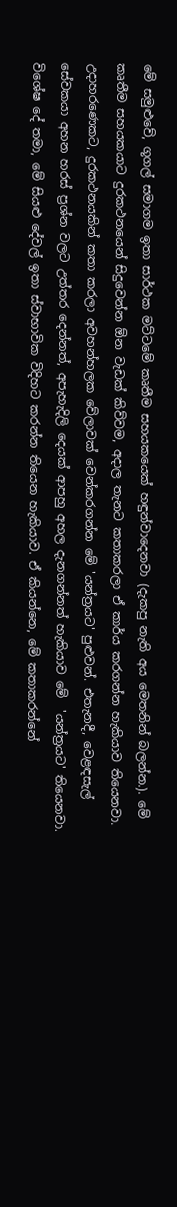මේ සමුළුවේ, ගූගල් සමාගම ඉතා සාර්ථක මට්ටමේ කෘතීම සහයකයෙක් හඳුන්වාදෙනවා (දැකපු නැති අය මෙතනින් බලන්න.). මේ කෘතීම සහයකයාට දුරකථනයෙන් සිදුවෙන්න ඕන වැඩක් කිව්වම, අදාල තැනට කතාකරලා ඒ කාර්ය කරගන්න හැකියාව තියෙනවා. උදාහරණෙකට, දුරකථනයකින් කතා කරලා අවහන්හලක වේලාවක් වෙන්කරගන්න මේ 'යන්ත්‍රයට' පුළුවන්. එතැනදී, වෙළඳසැල් සේවකයා අහන හරස් ප්‍රශ්න වලට උත්තර දෙන්නත්, අපැහැදිලි දෙයක් ආපහු අහල දැනගන්නත් හැකියාව මේ  'යන්ත්‍රයට' තියෙනවා. විශේෂ දේ තමා, මේ සියළු දේවල් ඉතා ස්වාභාවික විදිහට කරන්න තියෙන හැකියාව. ඒ කියන්නෙ, මේ කතාකරන්නේ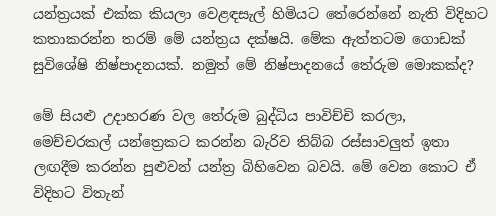යන්ත්‍රයක් එක්ක කියලා වෙළඳසැල් හිමියට තේරෙන්නේ නැති විදිහට කතාකරන්න තරම් මේ යන්ත්‍රය දක්ෂයි. මේක ඇත්තටම ගොඩක් සුවිශේෂි නිෂ්පාදනයක්. නමුත් මේ නිෂ්පාදනයේ තේරුම මොකක්ද?

මේ සියළු උදාහරණ වල තේරුම බුද්ධිය පාවිච්චි කරලා, මෙච්චරකල් යන්ත්‍රෙකට කරන්න බැරිව තිබ්බ රස්සාවලුත් ඉතා ලඟදීම කරන්න පුළුවන් යන්ත්‍ර බිහිවෙන බවයි. මේ වෙන කොට ඒ විදිහට විතැන්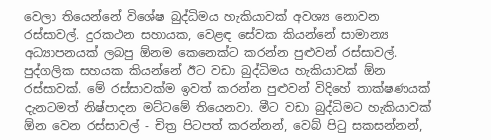වෙලා තියෙන්නේ විශේෂ බුද්ධිමය හැකියාවක් අවශ්‍ය නොවන රස්සාවල්. දුරකථන සහායක, වෙළඳ සේවක කියන්නේ සාමාන්‍ය අධ්‍යාපනයක් ලබපු ඕනම කෙනෙක්ට කරන්න පුළුවන් රස්සාවල්. පුද්ගලික සහයක කියන්නේ ඊට වඩා බුද්ධිමය හැකියාවක් ඕන රස්සාවක්. මේ රස්සාවක්ම ඉවත් කරන්න පුළුවන් විදිහේ තාක්ෂණයක් දැනටමත් නිෂ්පාදන මට්ටමේ තියෙනවා. මීට වඩා බුද්ධිමට හැකියාවක් ඕන වෙන රස්සාවල් - චිත්‍ර පිටපත් කරන්නන්, වෙබ් පිටු සකසන්නන්,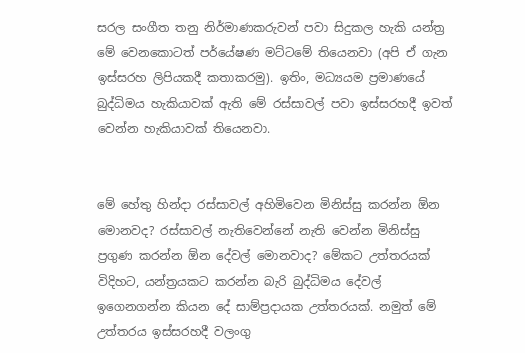සරල සංගීත තනු නිර්මාණකරුවන් පවා සිදුකල හැකි යන්ත්‍ර මේ වෙනකොටත් පර්යේෂණ මට්ටමේ තියෙනවා (අපි ඒ ගැන ඉස්සරහ ලිපියකදී කතාකරමු). ඉතිං, මධ්‍යයම ප්‍රමාණයේ බුද්ධිමය හැකියාවක් ඇති මේ රස්සාවල් පවා ඉස්සරහදී ඉවත් වෙන්න හැකියාවක් තියෙනවා.


මේ හේතු හින්දා රස්සාවල් අහිමිවෙන මිනිස්සු කරන්න ඕන මොනවද? රස්සාවල් නැතිවෙන්නේ නැති වෙන්න මිනිස්සු ප්‍රගුණ කරන්න ඕන දේවල් මොනවාද? මේකට උත්තරයක් විදිහට, යන්ත්‍රයකට කරන්න බැරි බුද්ධිමය දේවල් ඉගෙනගන්න කියන දේ සාම්ප්‍රදායක උත්තරයක්. නමුත් මේ උත්තරය ඉස්සරහදී වලංගු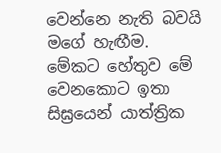වෙන්නෙ නැති බවයි මගේ හැඟීම. මේකට හේතුව මේ වෙනකොට ඉතා සිඝ්‍රයෙන් යාත්ත්‍රික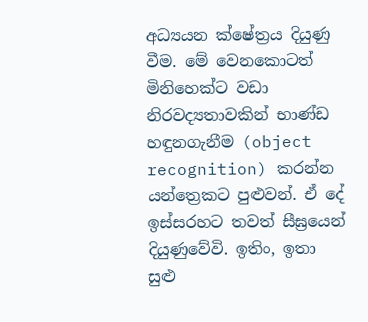අධ්‍යයන ක්ෂේත්‍රය දියුණු වීම. මේ වෙනකොටත් මිනිහෙක්ට වඩා නිරවද්‍යතාවකින් භාණ්ඩ හඳුනගැනීම (object recognition) කරන්න යන්ත්‍රෙකට පුළුවන්. ඒ දේ ඉස්සරහට තවත් සීඝ්‍රයෙන් දියුණුවේවි. ඉතිං, ඉතා සුළු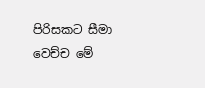පිරිසකට සීමා වෙච්ච මේ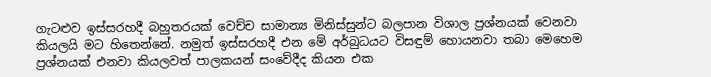ගැටළුව ඉස්සරහදී බහුතරයක් වෙච්ච සාමාන්‍ය මිනිස්සුන්ට බලපාන විශාල ප්‍රශ්නයක් වෙනවා කියලයි මට හිතෙන්නේ. නමුත් ඉස්සරහදී එන මේ අර්බුධයට විසඳුම් හොයනවා තබා මෙහෙම ප්‍රශ්නයක් එනවා කියලවත් පාලකයන් සංවේදීද කියන එක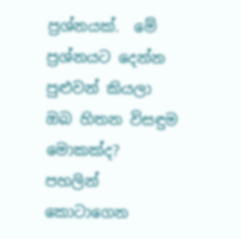ප්‍රශ්නයක්.  මේ ප්‍රශ්නයට දෙන්න පුළුවන් කියලා ඔබ හිතන විසඳුම මොකක්ද? පහලින් කොටාගෙන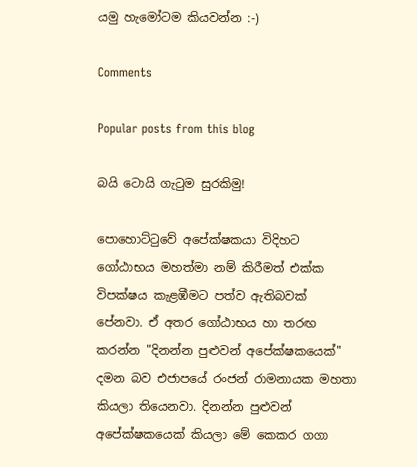යමු හැමෝටම කියවන්න :-)

Comments

Popular posts from this blog

බයි ටොයි ගැටුම සුරකිමු!

පොහොට්ටුවේ අපේක්ෂකයා විදිහට ගෝඨාභය මහත්මා නම් කිරීමත් එක්ක විපක්ෂය කැළඹීමට පත්ව ඇතිබවක් පේනවා. ඒ අතර ගෝඨාභය හා තරඟ කරන්න "දිනන්න පුළුවන් අපේක්ෂකයෙක්" දමන බව එජාපයේ රංජන් රාමනායක මහතා කියලා තියෙනවා. දිනන්න පුළුවන් අපේක්ෂකයෙක් කියලා මේ කෙකර ගගා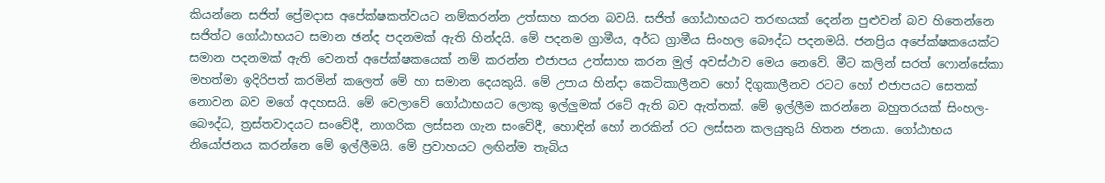කියන්නෙ සජිත් ප්‍රේමදාස අපේක්ෂකත්වයට නම්කරන්න උත්සාහ කරන බවයි. සජිත් ගෝඨාභයට තරඟයක් දෙන්න පුළුවන් බව හිතෙන්නෙ සජිත්ට ගෝඨාභයට සමාන ඡන්ද පදනමක් ඇති හින්දයි. මේ පදනම ග්‍රාමීය, අර්ධ ග්‍රාමීය සිංහල බෞද්ධ පදනමයි. ජනප්‍රිය අපේක්ෂකයෙක්ට සමාන පදනමක් ඇති වෙනත් අපේක්ෂකයෙක් නම් කරන්න එජාපය උත්සාහ කරන මුල් අවස්ථාව මෙය නෙවේ. මීට කලින් සරත් ෆොන්සේකා මහත්මා ඉදිරිපත් කරමින් කලෙත් මේ හා සමාන දෙයකුයි. මේ උපාය හින්දා කෙටිකාලීනව හෝ දිගුකාලීනව රටට හෝ එජාපයට සෙතක් නොවන බව මගේ අදහසයි. මේ වෙලාවේ ගෝඨාභයට ලොකු ඉල්ලුමක් රටේ ඇති බව ඇත්තක්. මේ ඉල්ලීම කරන්නෙ බහුතරයක් සිංහල-බෞද්ධ, ත්‍රස්තවාදයට සංවේදී, නාගරික ලස්සන ගැන සංවේදී, හොඳින් හෝ නරකින් රට ලස්සන කලයුතුයි හිතන ජනයා. ගෝඨාභය නියෝජනය කරන්නෙ මේ ඉල්ලීමයි. මේ ප්‍රවාහයට ලඟින්ම තැබිය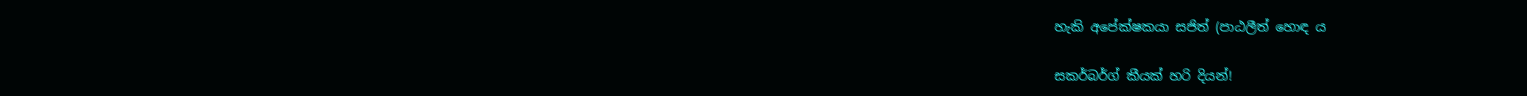හැකි අපේක්ෂකයා සජිත් (පාඨලීත් හොඳ ය

සකර්බර්ග් කීයක් හරි දියන්!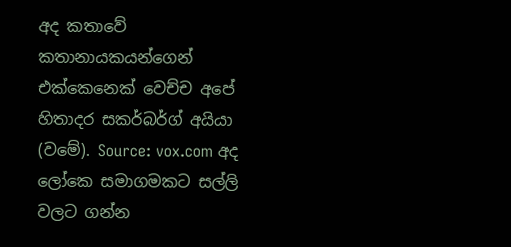අද කතාවේ කතානායකයන්ගෙන් එක්කෙනෙක් වෙච්ච අපේ හිතාදර සකර්බර්ග් අයියා (වමේ). Source: vox.com අද ලෝකෙ සමාගමකට සල්ලි වලට ගන්න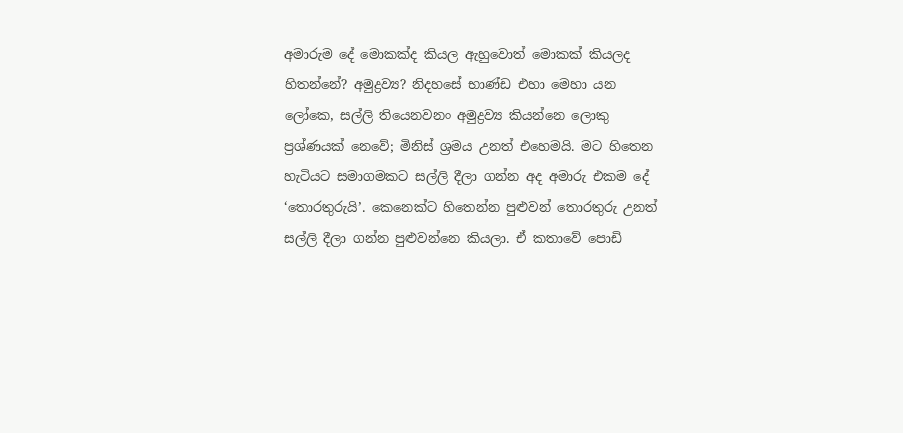අමාරුම දේ මොකක්ද කියල ඇහුවොත් මොකක් කියලද හිතන්නේ? අමුද්‍රව්‍ය? නිදහසේ භාණ්ඩ එහා මෙහා යන ලෝකෙ, සල්ලි තියෙනවනං අමුද්‍රව්‍ය කියන්නෙ ලොකු ප්‍රශ්ණයක් නෙවේ; මිනිස් ශ්‍රමය උනත් එහෙමයි. මට හිතෙන හැටියට සමාගමකට සල්ලි දීලා ගන්න අද අමාරු එකම දේ ‘තොරතුරුයි’. කෙනෙක්ට හිතෙන්න පුළුවන් තොරතුරු උනත් සල්ලි දීලා ගන්න පුළුවන්නෙ කියලා. ඒ කතාවේ පොඩි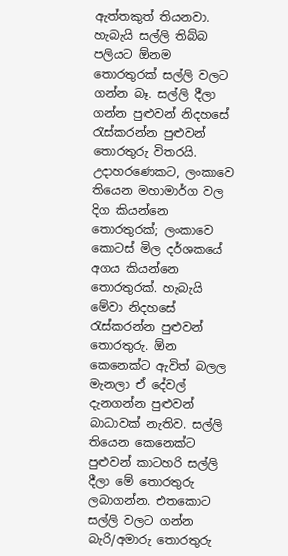ඇත්තකුත් තියනවා. හැබැයි සල්ලි තිබ්බ පලියට ඕනම තොරතුරක් සල්ලි වලට ගන්න බෑ. සල්ලි දීලා ගන්න පුළුවන් නිදහසේ රැස්කරන්න පුළුවන් තොරතුරු විතරයි. උදාහරණෙකට, ලංකාවෙ තියෙන මහාමාර්ග වල දිග කියන්නෙ තොරතුරක්; ලංකාවෙ කොටස් මිල දර්ශකයේ අගය කියන්නෙ තොරතුරක්. හැබැයි මේවා නිදහසේ රැස්කරන්න පුළුවන් තොරතුරු. ඕන කෙනෙක්ට ඇවිත් බලල මැනලා ඒ දේවල් දැනගන්න පුළුවන් බාධාවක් නැතිව. සල්ලි තියෙන කෙනෙක්ට පුළුවන් කාටහරි සල්ලි දීලා මේ තොරතුරු ලබාගන්න. එතකොට සල්ලි වලට ගන්න බැරි/අමාරු තොරතුරු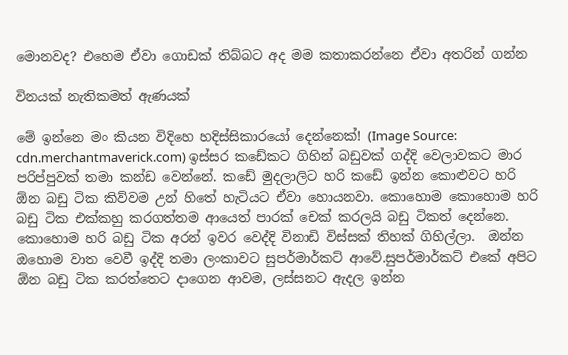මොනවද? එහෙම ඒවා ගොඩක් තිබ්බට අද මම කතාකරන්නෙ ඒවා අතරින් ගන්න

විනයක් නැතිකමත් ඇණයක්

මේ ඉන්නෙ මං කියන විදිහෙ හදිස්සිකාරයෝ දෙන්නෙක්! (Image Source: cdn.merchantmaverick.com) ඉස්සර කඩේකට ගිහින් බඩුවක් ගද්දි වෙලාවකට මාර පරිප්පුවක් තමා කන්ඩ වෙන්නේ. කඩේ මුදලාලිට හරි කඩේ ඉන්න කොළුවට හරි ඕන බඩු ටික කිව්වම උන් හිතේ හැටියට ඒවා හොයනවා. කොහොම කොහොම හරි බඩු ටික එක්කහු කරගත්තම ආයෙත් පාරක් චෙක් කරලයි බඩු ටිකත් දෙන්නෙ. කොහොම හරි බඩු ටික අරන් ඉවර වෙද්දි විනාඩි විස්සක් තිහක් ගිහිල්ලා.  ඔන්න ඔහොම වාත වෙවී ඉද්දි තමා ලංකාවට සුපර්මාර්කට් ආවේ.සුපර්මාර්කට් එකේ අපිට ඕන බඩු ටික කරත්තෙට දාගෙන ආවම, ලස්සනට ඇදල ඉන්න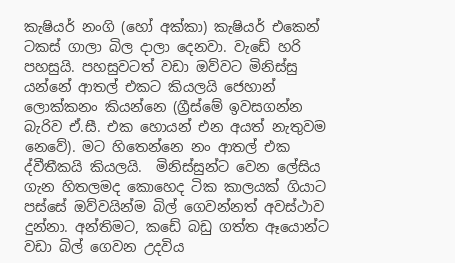කැෂියර් නංගි (හෝ අක්කා) කැෂියර් එකෙන් ටකස් ගාලා බිල දාලා දෙනවා. වැඩේ හරි පහසුයි. පහසුවටත් වඩා ඔව්වට මිනිස්සු යන්නේ ආතල් එකට කියලයි ජෙහාන් ලොක්කනං කියන්නෙ (ග්‍රීස්මේ ඉවසගන්න බැරිව ඒ.සී. එක හොයන් එන අයත් නැතුවම නෙවේ). මට හිතෙන්නෙ නං ආතල් එක ද්වීතීකයි කියලයි.  මිනිස්සුන්ට වෙන ලේසිය ගැන හිතලමද කොහෙද ටික කාලයක් ගියාට පස්සේ ඔව්වයින්ම බිල් ගෙවන්නත් අවස්ථාව දුන්නා. අන්තිමට, කඩේ බඩු ගත්ත ඈයොන්ට වඩා බිල් ගෙවන උදවිය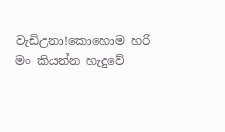වැඩිඋනා!කොහොම හරි මං කියන්න හැදුවේ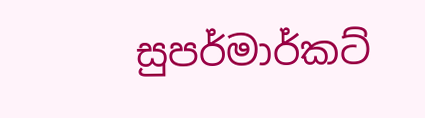සුපර්මාර්කට්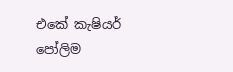එකේ කැෂියර් පෝලිම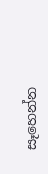සෑහෙන්න